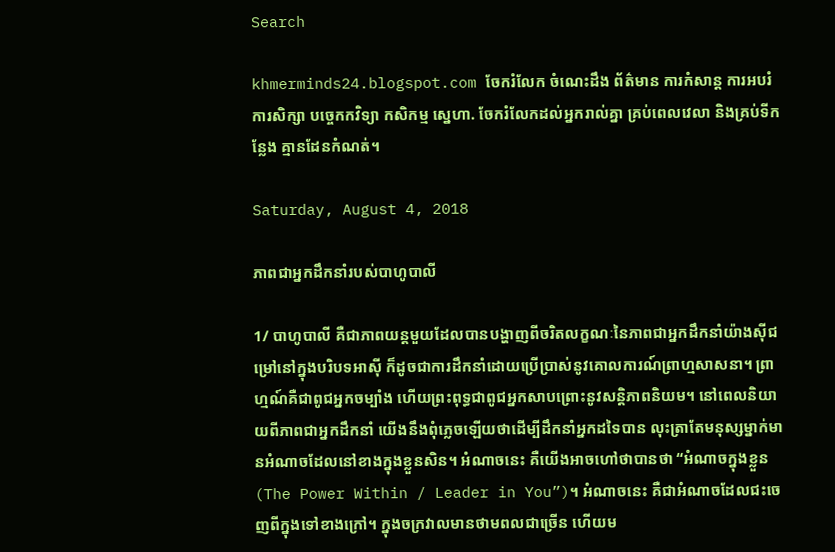Search

khmerminds24.blogspot.com ចែករំលែក ចំណេះដឹង ព័ត៌មាន ការកំសាន្ត ការអបរំ ការសិក្សា បច្ចេកកវិទ្យា កសិកម្ម ស្នេហា. ចែករំលែកដល់អ្នករាល់គ្នា គ្រប់ពេលវេលា និងគ្រប់ទីកន្លែង គ្មានដែនកំណត់។

Saturday, August 4, 2018

ភាពជាអ្នកដឹកនាំរបស់បាហូបាលី

1/ បាហូបាលី គឺជាភាពយន្តមួយដែលបានបង្ហាញពីចរិតលក្ខណៈនៃភាពជាអ្នកដឹកនាំយ៉ាងស៊ីជម្រៅនៅក្នុងបរិបទអាស៊ី ក៏ដូចជាការដឹកនាំដោយប្រើប្រាស់នូវគោលការណ៍ព្រាហ្មសាសនា។ ព្រាហ្មណ៍គឺជាពូជអ្នកចម្បាំង ហើយព្រះពុទ្ធជាពូជអ្នកសាបព្រោះនូវសន្តិភាពនិយម។ នៅពេលនិយាយពីភាពជាអ្នកដឹកនាំ យើងនឹងពុំភ្លេចឡើយថាដើម្បីដឹកនាំអ្នកដទៃបាន លុះត្រាតែមនុស្សម្នាក់មានអំណាចដែលនៅខាងក្នុងខ្លួនសិន។ អំណាចនេះ គឺយើងអាចហៅថាបានថា “អំណាចក្នុងខ្លួន (The Power Within / Leader in You”)។ អំណាចនេះ គឺជាអំណាចដែលជះចេញពីក្នុងទៅខាងក្រៅ។ ក្នុងចក្រវាលមានថាមពលជាច្រើន ហើយម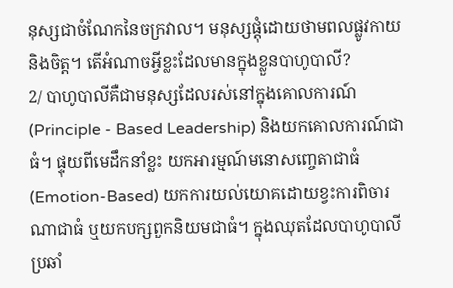នុស្សជាចំណែកនៃចក្រវាល។ មនុស្សផ្តុំដោយថាមពលផ្លូវកាយនិងចិត្ត។ តើអំណាចអ្វីខ្លះដែលមានក្នុងខ្លួនបាហូបាលី?
2/ បាហូបាលីគឺជាមនុស្សដែលរស់នៅក្នុងគោលការណ៍ (Principle - Based Leadership) និងយកគោលការណ៍ជាធំ។ ផ្ទុយពីមេដឹកនាំខ្លះ យកអារម្មណ៍មនោសញ្ចេតាជាធំ (Emotion-Based) យកការយល់យោគដោយខ្វះការពិចារណាជាធំ ឬយកបក្សពួកនិយមជាធំ។ ក្នុងឈុតដែលបាហូបាលីប្រឆាំ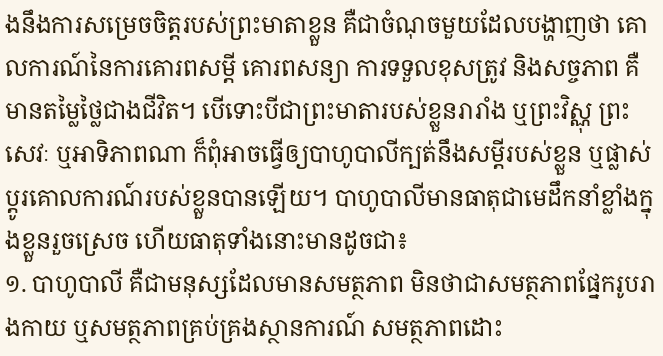ងនឹងការសម្រេចចិត្តរបស់ព្រះមាតាខ្លួន គឺជាចំណុចមួយដែលបង្ហាញថា គោលការណ៍នៃការគោរពសម្តី គោរពសន្យា ការទទួលខុសត្រូវ និងសច្ចភាព គឺមានតម្លៃថ្លៃជាងជីវិត។ បើទោះបីជាព្រះមាតារបស់ខ្លួនរារាំង ឬព្រះវិស្ណុ ព្រះសេវៈ ឬអាទិភាពណា ក៏ពុំអាចធ្វើឲ្យបាហូបាលីក្បត់នឹងសម្តីរបស់ខ្លួន ឬផ្លាស់ប្តូរគោលការណ៍របស់ខ្លួនបានឡើយ។ បាហូបាលីមានធាតុជាមេដឹកនាំខ្លាំងក្នុងខ្លួនរួចស្រេច ហើយធាតុទាំងនោះមានដូចជា៖
១. បាហូបាលី គឺជាមនុស្សដែលមានសមត្ថភាព មិនថាជាសមត្ថភាពផ្នែករូបរាងកាយ ឬសមត្ថភាពគ្រប់គ្រងស្ថានការណ៍ សមត្ថភាពដោះ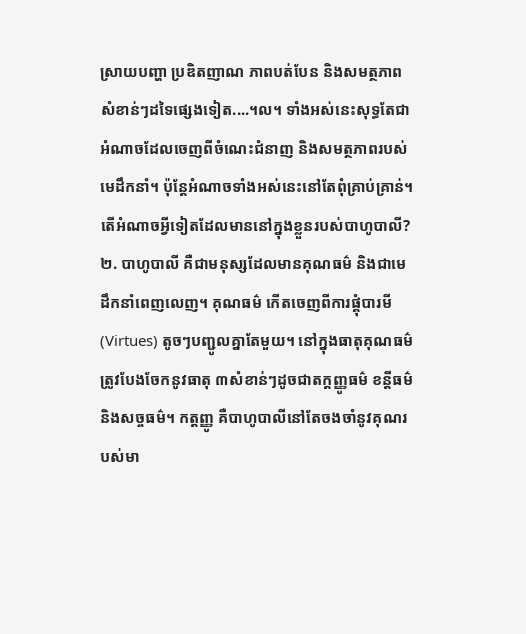ស្រាយបញ្ហា ប្រឌិតញាណ ភាពបត់បែន និងសមត្ថភាពសំខាន់ៗដទៃផ្សេងទៀត....។ល។ ទាំងអស់នេះសុទ្ធតែជាអំណាចដែលចេញពីចំណេះជំនាញ និងសមត្ថភាពរបស់មេដឹកនាំ។ ប៉ុន្តែអំណាចទាំងអស់នេះនៅតែពុំគ្រាប់គ្រាន់។ តើអំណាចអ្វីទៀតដែលមាននៅក្នុងខ្លួនរបស់បាហូបាលី?
២. បាហូបាលី គឺជាមនុស្សដែលមានគុណធម៌ និងជាមេដឹកនាំពេញលេញ។ គុណធម៌ កើតចេញពីការផ្គុំបារមី (Virtues) តូចៗបញ្ជូលគ្នាតែមួយ។ នៅក្នុងធាតុគុណធម៌ ត្រូវបែងចែកនូវធាតុ ៣សំខាន់ៗដូចជាតក្តញ្ញូធម៌ ខន្តីធម៌ និងសច្ចធម៌។ កត្តញ្ញូ គឺបាហូបាលីនៅតែចងចាំនូវគុណរបស់មា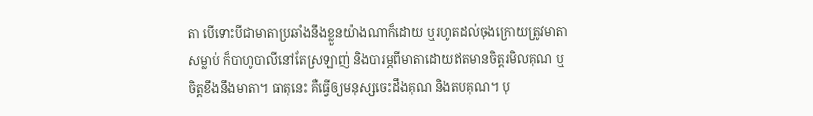តា បើទោះបីជាមាតាប្រឆាំងនឹងខ្លួនយ៉ាងណាក៏ដោយ ឬរហូតដល់ចុងក្រោយត្រូវមាតាសម្លាប់ ក៏បាហូបាលីនៅតែស្រឡាញ់ និងបារម្ភពីមាតាដោយឥតមានចិត្តរមិលគុណ ឬចិត្តខឹងនឹងមាតា។ ធាតុនេះ គឺធ្វើឲ្យមនុស្សចេះដឹងគុណ និងតបគុណ។ បុ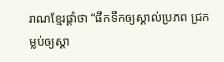រាណខ្មែរផ្តាំថា “ផឹកទឹកឲ្យស្គាល់ប្រភព ជ្រកម្លប់ឲ្យស្គា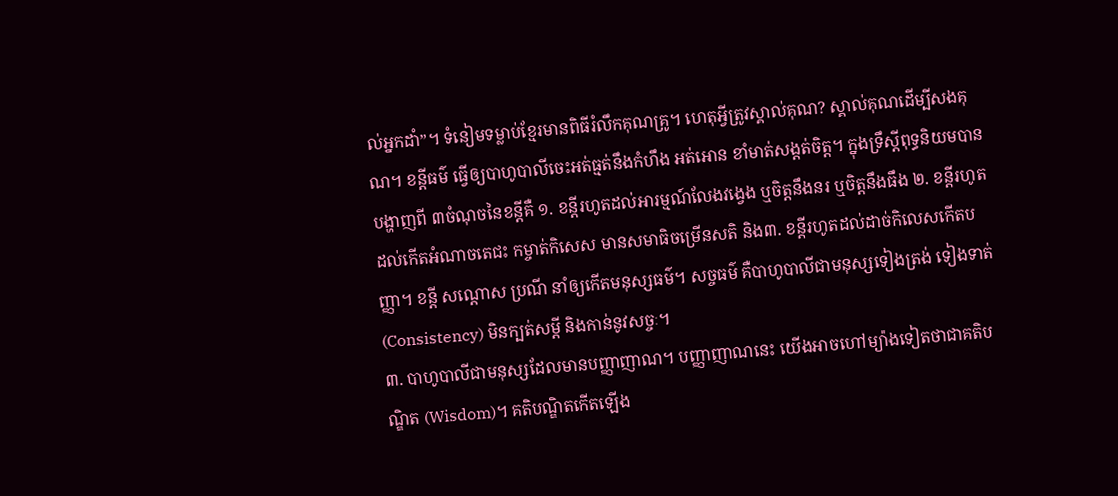ល់អ្នកដាំ”។ ទំនៀមទម្លាប់ខ្មែរមានពិធីរំលឹកគុណគ្រូ។ ហេតុអ្វីត្រូវស្គាល់គុណ? ស្គាល់គុណដើម្បីសងគុណ។ ខន្តីធម៌ ធ្វើឲ្យបាហូបាលីចេះអត់ធ្មត់នឹងកំហឹង អត់អោន ខាំមាត់សង្តត់ចិត្ត។ ក្នុងទ្រឹស្តីពុទ្ធនិយមបានបង្ហាញពី ៣ចំណុចនៃខន្តីគឺ ១. ខន្តីរហូតដល់អារម្មណ៍លែងវង្វេង ឬចិត្តនឹងនរ ឬចិត្តនឹងធឹង ២. ខន្តីរហូតដល់កើតអំណាចតេជះ កម្ចាត់កិសេស មានសមាធិចម្រើនសតិ និង៣. ខន្តីរហូតដល់ដាច់កិលេសកើតបញ្ញា។ ខន្តី សណ្តោស ប្រណី នាំឲ្យកើតមនុស្សធម៌។ សច្ចធម៌ គឺបាហូបាលីជាមនុស្សទៀងត្រង់ ទៀងទាត់ (Consistency) មិនក្បត់សម្តី និងកាន់នូវសច្ចៈ។
៣. បាហូបាលីជាមនុស្សដែលមានបញ្ញាញាណ។ បញ្ញាញាណនេះ យើងអាចហៅម្យ៉ាងទៀតថាជាគតិបណ្ឌិត (Wisdom)។ គតិបណ្ឌិតកើតឡើង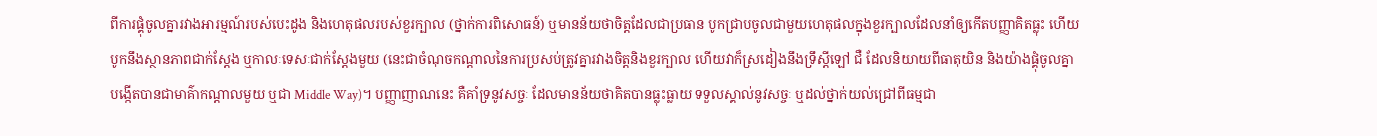ពីការផ្គុំចូលគ្នារវាងអារម្មណ៍របស់បេះដូង និងហេតុផលរបស់ខួរក្បាល (ថ្នាក់ការពិសោធន៍) ឬមានន័យថាចិត្តដែលជាប្រធាន បូកជ្រាបចូលជាមួយហេតុផលក្នុងខួរក្បាលដែលនាំឲ្យកើតបញ្ញាគិតធ្លុះ ហើយបូកនឹងស្ថានភាពជាក់ស្តែង ឬកាលៈទេសៈជាក់ស្តែងមួយ (នេះជាចំណុចកណ្តាលនៃការប្រសប់ត្រូវគ្នារវាងចិត្តនិងខួរក្បាល ហើយវាក៏ស្រដៀងនឹងទ្រឹស្តីឡៅ ជឺ ដែលនិយាយពីធាតុយិន និងយ៉ាងផ្គុំចូលគ្នា បង្កើតបានជាមាគ៌ាកណ្តាលមួយ ឬជា Middle Way)។ បញ្ញាញាណនេះ គឺគាំទ្រនូវសច្ចៈ ដែលមានន័យថាគិតបានធ្លុះធ្លាយ ទទួលស្គាល់នូវសច្ចៈ ឬដល់ថ្នាក់យល់ជ្រៅពីធម្មជា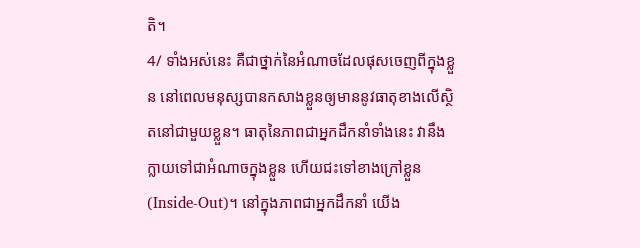តិ។
4/ ទាំងអស់នេះ គឺជាថ្នាក់នៃអំណាចដែលផុសចេញពីក្នុងខ្លួន នៅពេលមនុស្សបានកសាងខ្លួនឲ្យមាននូវធាតុខាងលើស្ថិតនៅជាមួយខ្លួន។ ធាតុនៃភាពជាអ្នកដឹកនាំទាំងនេះ វានឹងក្លាយទៅជាអំណាចក្នុងខ្លួន ហើយជះទៅខាងក្រៅខ្លួន (Inside-Out)។ នៅក្នុងភាពជាអ្នកដឹកនាំ យើង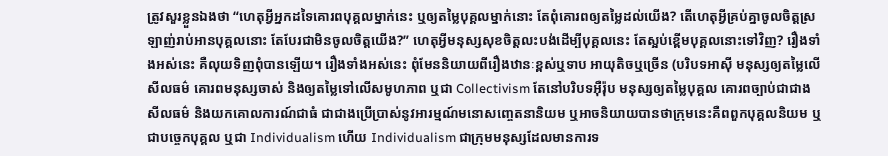ត្រូវសួរខ្លួនឯងថា “ហេតុអ្វីអ្នកដទៃគោរពបុគ្គលម្នាក់នេះ ឬឲ្យតម្លៃបុគ្គលម្នាក់នោះ តែពុំគោរពឲ្យតម្លៃដល់យើង? តើហេតុអ្វីគ្រប់គ្នាចូលចិត្តស្រឡាញ់រាប់អានបុគ្គលនោះ តែបែរជាមិនចូលចិត្តយើង?” ហេតុអ្វីមនុស្សសុខចិត្តលះបង់ដើម្បីបុគ្គលនេះ តែស្អប់ខ្ពើមបុគ្គលនោះទៅវិញ? រឿងទាំងអស់នេះ គឺលុយទិញពុំបានឡើយ។ រឿងទាំងអស់នេះ ពុំមែននិយាយពីរឿងឋានៈខ្ពស់ឬទាប អាយុតិចឬច្រើន (បរិបទអាស៊ី មនុស្សឲ្យតម្លៃលើសីលធម៌ គោរពមនុស្សចាស់ និងឲ្យតម្លៃទៅលើសមូហភាព ឬជា Collectivism តែនៅបរិបទអ៊ឺរ៉ុប មនុស្សឲ្យតម្លៃបុគ្គល គោរពច្បាប់ជាជាងសីលធម៌ និងយកគោលការណ៍ជាធំ ជាជាងប្រើប្រាស់នូវអារម្មណ៍មនោសញ្ចេតនានិយម ឬអាចនិយាយបានថាក្រុមនេះគឺពពួកបុគ្គលនិយម ឬជាបច្ចេកបុគ្គល ឬជា Individualism ហើយ Individualism ជាក្រុមមនុស្សដែលមានការទ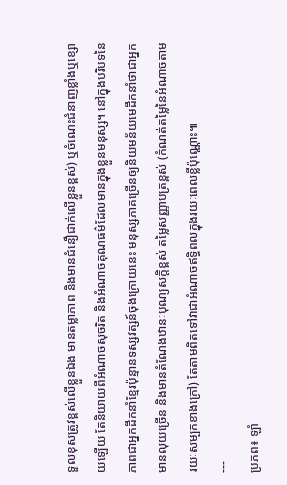ទួលខុសត្រូវខ្ពស់លើខ្លួនឯង មានតម្លាភាព និងមានជំនឿជាក់លើខ្លួនខ្ពស់) ឬចំណេះជំនាញខ្លាំងឬខ្សោយឡើយ តែនិយាយពីអំណាចសុចរិត និងអំណាចគុណធម៌ដែលមានក្នុងខ្លួនមនុស្ស។ នៅក្នុងបរិបទនៃភាពជាអ្នកដឹកនាំខ្មែរប៉ុន្មានទស្សវត្សន៍ចុងក្រោយនេះ មនុស្សភាគច្រើនឲ្យនិយមន័យមេដឹកនាំថាជាអ្នកមានលុយច្រើន និងមានតំណែងឋានៈបុណ្យសក្តិខ្ពស់ តម្លៃសញ្ញាបត្រខ្ពស់ (កំណត់តម្លៃនៃអំណាចតាមរយៈសម្បកខាងក្រៅ) តែតាមពិតទៅវាជាអំណាចឥទ្ធិពលក្នុងរយៈពេលខ្លីប៉ុណ្ណោះ៕
---
ប្រភព៖ ឡាំ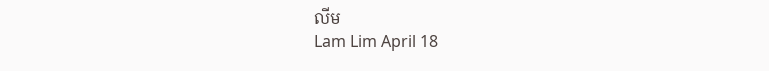លីម
Lam Lim April 18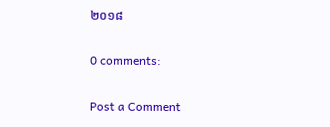២០១៨

0 comments:

Post a Comment